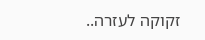זקוקה לעזרה..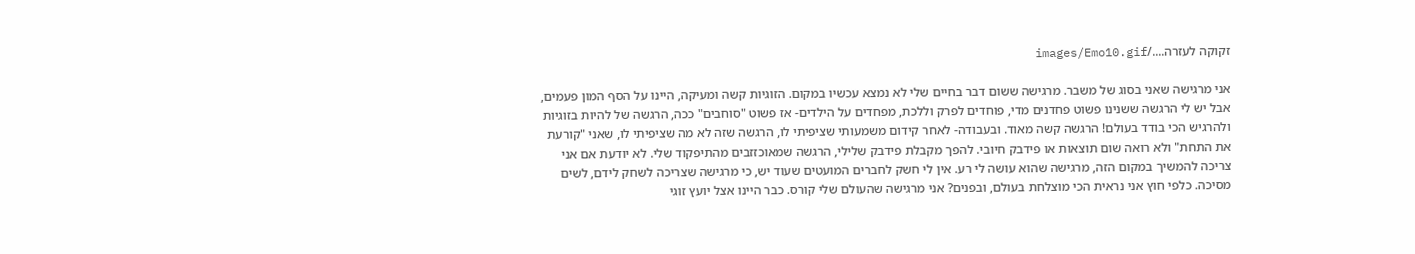זקוקה לעזרה..../images/Emo10.gif

אני מרגישה שאני בסוג של משבר. מרגישה ששום דבר בחיים שלי לא נמצא עכשיו במקום. הזוגיות קשה ומעיקה, היינו על הסף המון פעמים, אבל יש לי הרגשה ששנינו פשוט פחדנים מדי, פוחדים לפרק וללכת, מפחדים על הילדים- אז פשוט "סוחבים" ככה, הרגשה של להיות בזוגיות ולהרגיש הכי בודד בעולם! הרגשה קשה מאוד. ובעבודה- לאחר קידום משמעותי שציפיתי לו, הרגשה שזה לא מה שציפיתי לו, שאני "קורעת את התחת" ולא רואה שום תוצאות או פידבק חיובי. להפך מקבלת פידבק שלילי, הרגשה שמאוכזזבים מהתיפקוד שלי. לא יודעת אם אני צריכה להמשיך במקום הזה, מרגישה שהוא עושה לי רע. אין לי חשק לחברים המועטים שעוד יש, כי מרגישה שצריכה לשחק לידם, לשים מסיכה. כלפי חוץ אני נראית הכי מוצלחת בעולם, ובפנים? אני מרגישה שהעולם שלי קורס. כבר היינו אצל יועץ זוגי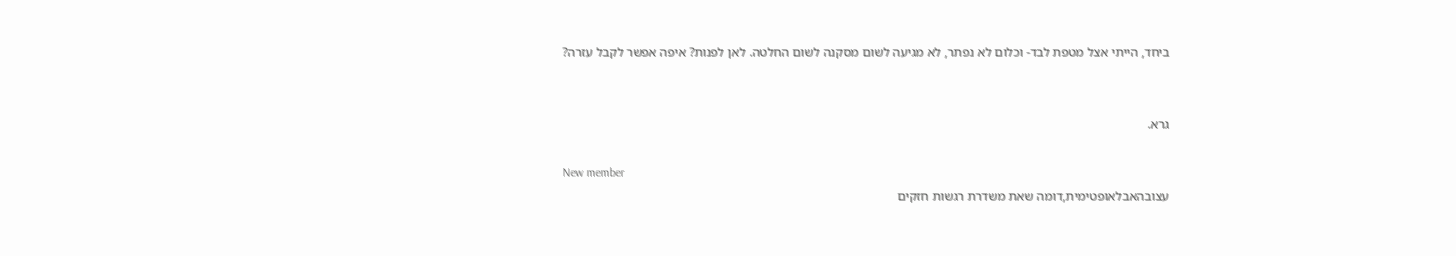ביחד, הייתי אצל מטפת לבד- וכלום לא נפתר, לא מגיעה לשום מסקנה לשום החלטה. לאן לפנות? איפה אפשר לקבל עזרה?


גרא.

New member
עצובהאבלאופטימית,דומה שאת משדרת רגשות חזקים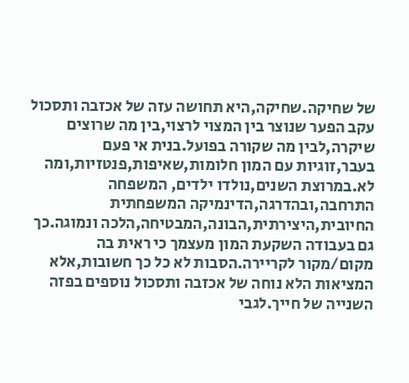של שחיקה.שחיקה,היא תחושה עזה של אכזבה ותסכול עקב הפער שנוצר בין המצוי לרצוי,בין מה שרוצים שיקרה,לבין מה שקורה בפועל.בנית אי פעם בעבר,זוגיות עם המון חלומות,שאיפות,פנטזיות,ומה לא.במרוצת השנים,נולדו ילדים, המשפחה התרחבה,ובהדרגה,הדינמיקה המשפחתית החיובית,היצירתית,הבונה,המבטיחה,הלכה ונמוגה.כך גם בעבודה השקעת המון מעצמך כי ראית בה מקום/מקור לקריירה.הסבות לא כל כך חשובות,אלא המציאות הלא נוחה של אכזבה ותסכול נוספים בפזה השנייה של חייך.לגבי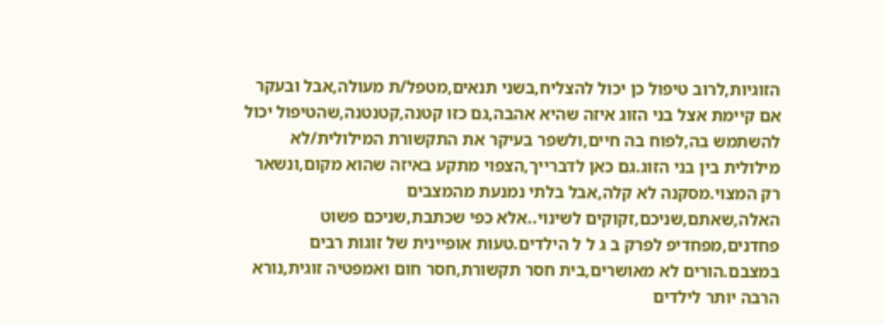הזוגיות,לרוב טיפול כן יכול להצליח,בשני תנאים,מטפל/ת מעולה,אבל ובעקר אם קיימת אצל בני הזוג איזה שהיא אהבה,גם כזו קטנה,קטנטנה,שהטיפול יכול להשתמש בה,לפוח בה חיים,ולשפר בעיקר את התקשורת המילולית/לא מילולית בין בני הזוג.גם כאן לדברייך,הצפוי מתקע באיזה שהוא מקום,ונשאר רק המצוי.מסקנה לא קלה,אבל בלתי נמנעת מהמצבים האלה,שאתם,שניכם,זקוקים לשינוי..אלא כפי שכתבת,שניכם פשוט פחדנים,מפחדיפ לפרק ב ג ל ל הילדים.טעות אופיינית של זוגות רבים במצבם.הורים לא מאושרים,בית חסר תקשורת,חסר חום ואמפטיה זוגית,נורא הרבה יותר לילדים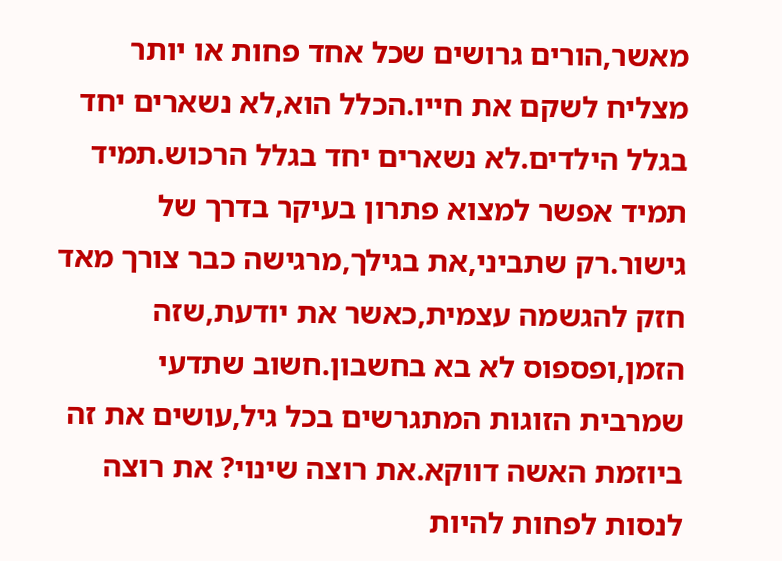מאשר,הורים גרושים שכל אחד פחות או יותר מצליח לשקם את חייו.הכלל הוא,לא נשארים יחד בגלל הילדים.לא נשארים יחד בגלל הרכוש.תמיד תמיד אפשר למצוא פתרון בעיקר בדרך של גישור.רק שתביני,את בגילך,מרגישה כבר צורך מאד חזק להגשמה עצמית,כאשר את יודעת,שזה הזמן,ופספוס לא בא בחשבון.חשוב שתדעי שמרבית הזוגות המתגרשים בכל גיל,עושים את זה ביוזמת האשה דווקא.את רוצה שינוי? את רוצה לנסות לפחות להיות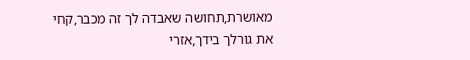מאושרת,תחושה שאבדה לך זה מכבר,קחי את גורלך בידך,אזרי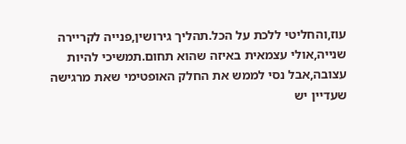עוז,והחליטי ללכת על הכל.תהליך גירושין,פנייה לקריירה שנייה,אולי עצמאית באיזה שהוא תחום.תמשיכי להיות עצובה,אבל נסי לממש את החלק האופטימי שאת מרגישה שעדיין יש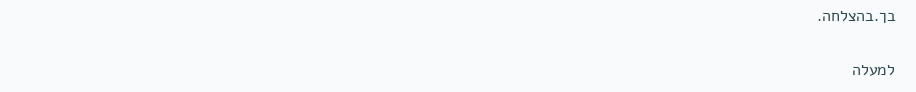בך.בהצלחה.

למעלה